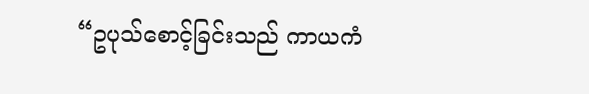“ဥပုသ်စောင့်ခြင်းသည် ကာယကံ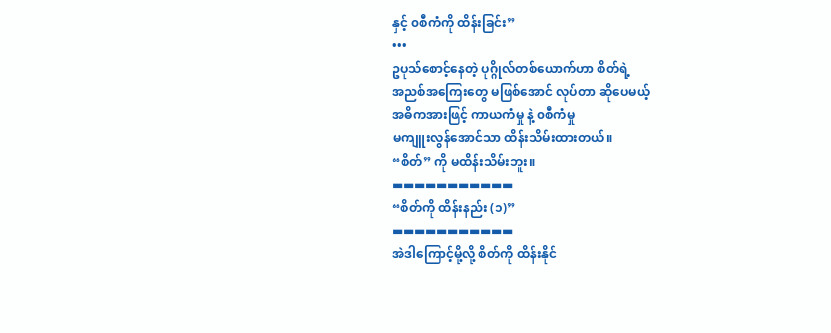နှင့် ၀စီကံကို ထိန်းခြင်း”
•••
ဥပုသ်စောင့်နေတဲ့ ပုဂ္ဂိုလ်တစ်ယောက်ဟာ စိတ်ရဲ့
အညစ်အကြေးတွေ မဖြစ်အောင် လုပ်တာ ဆိုပေမယ့်
အဓိကအားဖြင့် ကာယကံမှု နဲ့ ၀စီကံမှု
မကျူးလွန်အောင်သာ ထိန်းသိမ်းထားတယ်။
“စိတ်” ကို မထိန်းသိမ်းဘူး။
▬▬▬▬▬▬▬▬▬▬▬
“စိတ်ကို ထိန်းနည်း (၁)”
▬▬▬▬▬▬▬▬▬▬▬
အဲဒါကြောင့်မို့လို့ စိတ်ကို ထိန်းနိုင်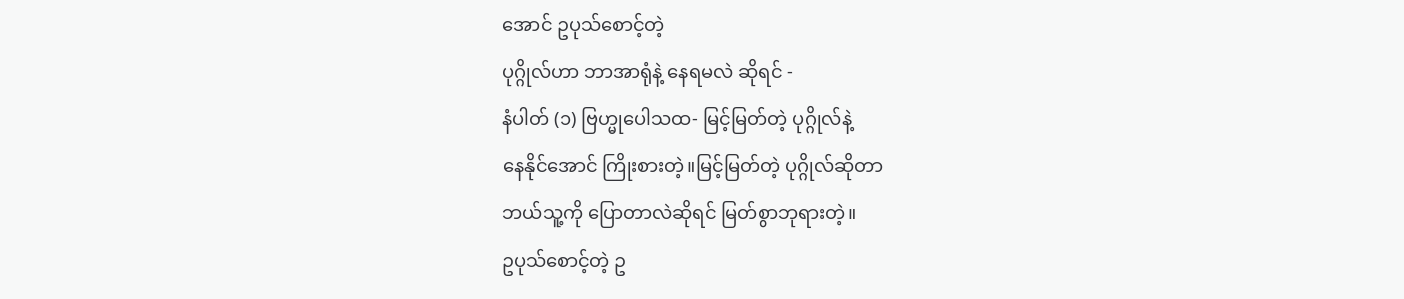အောင် ဥပုသ်စောင့်တဲ့
ပုဂ္ဂိုလ်ဟာ ဘာအာရုံနဲ့ နေရမလဲ ဆိုရင် -
နံပါတ် (၁) ဗြဟ္မုပေါသထ- မြင့်မြတ်တဲ့ ပုဂ္ဂိုလ်နဲ့
နေနိုင်အောင် ကြိုးစားတဲ့။မြင့်မြတ်တဲ့ ပုဂ္ဂိုလ်ဆိုတာ
ဘယ်သူ့ကို ပြောတာလဲဆိုရင် မြတ်စွာဘုရားတဲ့။
ဥပုသ်စောင့်တဲ့ ဥ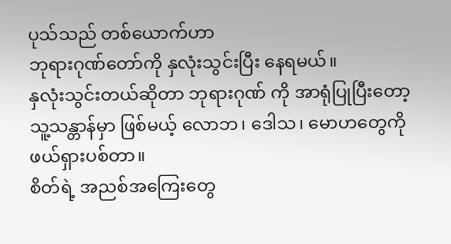ပုသ်သည် တစ်ယောက်ဟာ
ဘုရားဂုဏ်တော်ကို နှလုံးသွင်းပြီး နေရမယ်။
နှလုံးသွင်းတယ်ဆိုတာ ဘုရားဂုဏ် ကို အာရုံပြုပြီးတော့
သူ့သန္တာန်မှာ ဖြစ်မယ့် လောဘ၊ ဒေါသ၊ မောဟတွေကို
ဖယ်ရှားပစ်တာ။
စိတ်ရဲ့ အညစ်အကြေးတွေ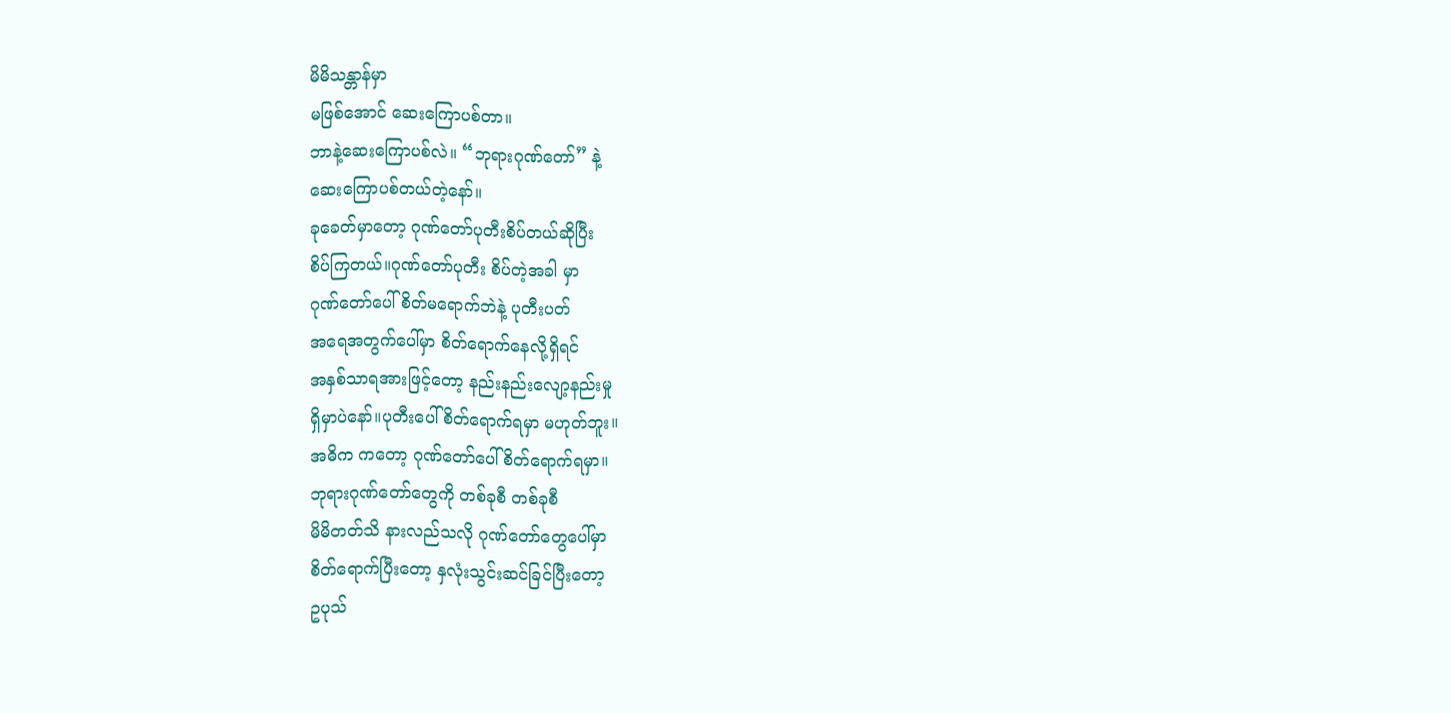မိမိသန္တာန်မှာ
မဖြစ်အောင် ဆေးကြောပစ်တာ။
ဘာနဲ့ဆေးကြောပစ်လဲ။ “ဘုရားဂုဏ်တော်” နဲ့
ဆေးကြောပစ်တယ်တဲ့နော်။
ခုခေတ်မှာတော့ ဂုဏ်တော်ပုတီးစိပ်တယ်ဆိုပြီး
စိပ်ကြတယ်။ဂုဏ်တော်ပုတီး စိပ်တဲ့အခါ မှာ
ဂုဏ်တော်ပေါ် စိတ်မရောက်ဘဲနဲ့ ပုတီးပတ်
အရေအတွက်ပေါ်မှာ စိတ်ရောက်နေလို့ရှိရင်
အနှစ်သာရအားဖြင့်တော့ နည်းနည်းလျော့နည်းမှု
ရှိမှာပဲနော်။ပုတီးပေါ် စိတ်ရောက်ရမှာ မဟုတ်ဘူး။
အဓိက ကတော့ ဂုဏ်တော်ပေါ် စိတ်ရောက်ရမှာ။
ဘုရားဂုဏ်တော်တွေကို တစ်ခုစီ တစ်ခုစီ
မိမိတတ်သိ နားလည်သလို ဂုဏ်တော်တွေပေါ်မှာ
စိတ်ရောက်ပြီးတော့ နှလုံးသွင်းဆင်ခြင်ပြီးတော့
ဥပုသ်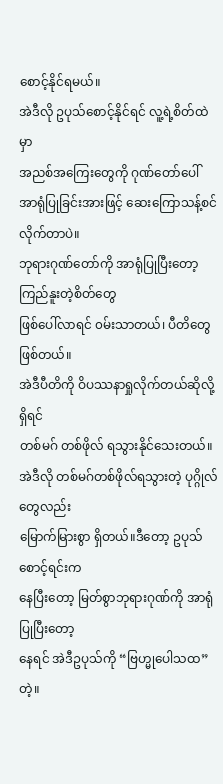စောင့်နိုင်ရမယ်။
အဲဒီလို ဥပုသ်စောင့်နိုင်ရင် လူ့ရဲ့စိတ်ထဲမှာ
အညစ်အကြေးတွေကို ဂုဏ်တော်ပေါ်
အာရုံပြုခြင်းအားဖြင့် ဆေးကြောသန့်စင်လိုက်တာပဲ။
ဘုရားဂုဏ်တော်ကို အာရုံပြုပြီးတော့ ကြည်နူးတဲ့စိတ်တွေ
ဖြစ်ပေါ်လာရင် ၀မ်းသာတယ်၊ ပီတိတွေဖြစ်တယ်။
အဲဒီပီတိကို ဝိပဿနာရှုလိုက်တယ်ဆိုလို့ရှိရင်
တစ်မဂ် တစ်ဖိုလ် ရသွားနိုင်သေးတယ်။
အဲဒီလို တစ်မဂ်တစ်ဖိုလ်ရသွားတဲ့ ပုဂ္ဂိုလ်တွေလည်း
မြောက်မြားစွာ ရှိတယ်။ဒီတော့ ဥပုသ်စောင့်ရင်းက
နေပြီးတော့ မြတ်စွာဘုရားဂုဏ်ကို အာရုံပြုပြီးတော့
နေရင် အဲဒီဥပုသ်ကို “ဗြဟ္မုပေါသထ”တဲ့။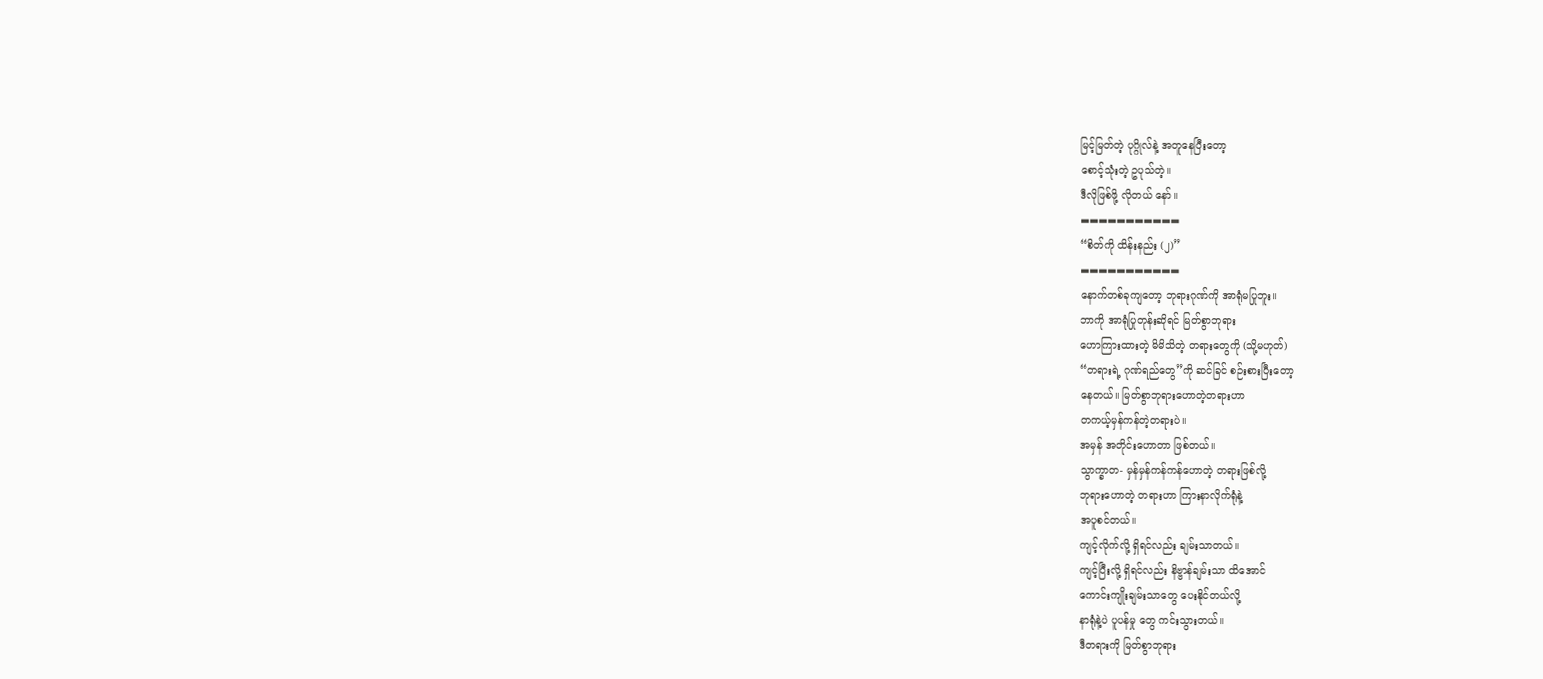မြင့်မြတ်တဲ့ ပုဂ္ဂိုလ်နဲ့ အတူနေပြီးတော့
စောင့်သုံးတဲ့ ဥပုသ်တဲ့။
ဒီလိုဖြစ်ဖို့ လိုတယ် နော်။
▬▬▬▬▬▬▬▬▬▬▬
“စိတ်ကို ထိန်းနည်း (၂)”
▬▬▬▬▬▬▬▬▬▬▬
နောက်တစ်ခုကျတော့ ဘုရားဂုဏ်ကို အာရုံမပြုဘူး။
ဘာကို အာရုံပြုတုန်းဆိုရင် မြတ်စွာဘုရား
ဟောကြားထားတဲ့ မိမိသိတဲ့ တရားတွေကို (သို့မဟုတ်)
“တရားရဲ့ ဂုဏ်ရည်တွေ”ကို ဆင်ခြင် စဉ်းစားပြီးတော့
နေတယ်။ မြတ်စွာဘုရားဟောတဲ့တရားဟာ
တကယ့်မှန်ကန်တဲ့တရားပဲ။
အမှန် အတိုင်းဟောတာ ဖြစ်တယ်။
သွာက္ခာတ- မှန်မှန်ကန်ကန်ဟောတဲ့ တရားဖြစ်လို့
ဘုရားဟောတဲ့ တရားဟာ ကြားနာလိုက်ရုံနဲ့
အပူစင်တယ်။
ကျင့်လိုက်လို့ ရှိရင်လည်း ချမ်းသာတယ်။
ကျင့်ပြီးလို့ ရှိရင်လည်း နိဗ္ဗာန်ချမ်းသာ ထိအောင်
ကောင်းကျိုးချမ်းသာတွေ ပေးနိုင်တယ်လို့
နာရုံနဲ့ပဲ ပူပန်မှု တွေ ကင်းသွားတယ်။
ဒီတရားကို မြတ်စွာဘုရား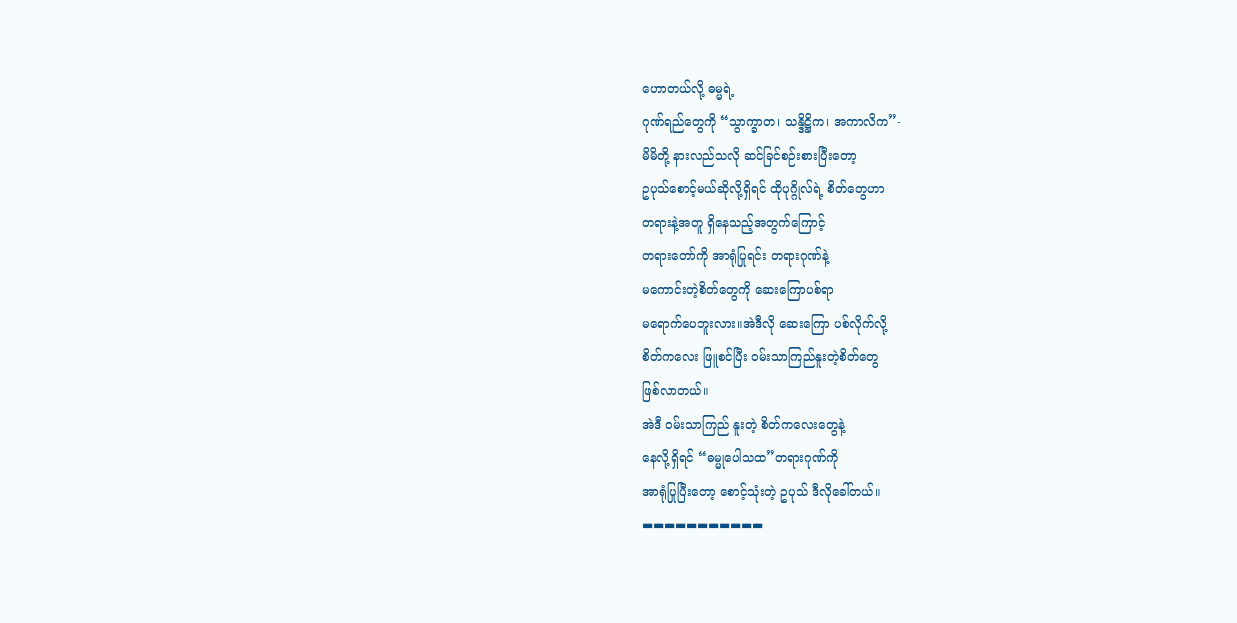ဟောတယ်လို့ ဓမ္မရဲ့
ဂုဏ်ရည်တွေကို “သွာက္ခာတ၊ သန္ဒိဋ္ဌိက၊ အကာလိက”-
မိမိတို့ နားလည်သလို ဆင်ခြင်စဉ်းစားပြီးတော့
ဥပုသ်စောင့်မယ်ဆိုလို့ရှိရင် ထိုပုဂ္ဂိုလ်ရဲ့ စိတ်တွေဟာ
တရားနဲ့အတူ ရှိနေသည့်အတွက်ကြောင့်
တရားတော်ကို အာရုံပြုရင်း တရားဂုဏ်နဲ့
မကောင်းတဲ့စိတ်တွေကို ဆေးကြောပစ်ရာ
မရောက်ပေဘူးလား။အဲဒီလို ဆေးကြော ပစ်လိုက်လို့
စိတ်ကလေး ဖြူစင်ပြီး ၀မ်းသာကြည်နူးတဲ့စိတ်တွေ
ဖြစ်လာတယ်။
အဲဒီ ၀မ်းသာကြည် နူးတဲ့ စိတ်ကလေးတွေနဲ့
နေလို့ရှိရင် “ဓမ္မုပေါသထ”တရားဂုဏ်ကို
အာရုံပြုပြီးတော့ စောင့်သုံးတဲ့ ဥပုသ် ဒီလိုခေါ်တယ်။
▬▬▬▬▬▬▬▬▬▬▬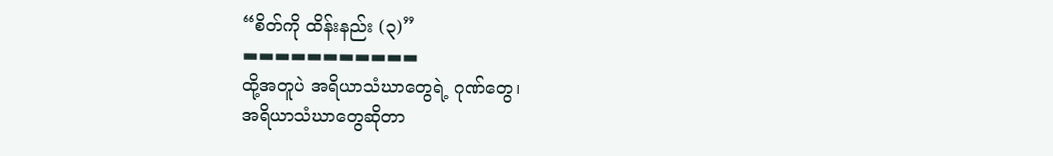“စိတ်ကို ထိန်းနည်း (၃)”
▬▬▬▬▬▬▬▬▬▬▬
ထို့အတူပဲ အရိယာသံဃာတွေရဲ့ ဂုဏ်တွေ၊
အရိယာသံဃာတွေဆိုတာ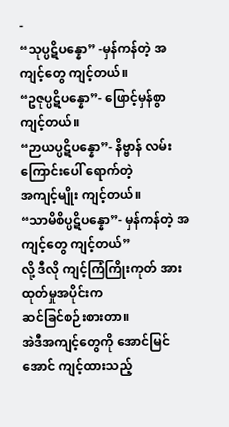-
“သုပ္ပဋိပန္နော” -မှန်ကန်တဲ့ အကျင့်တွေ ကျင့်တယ်။
“ဥဇုပ္ပဋိပန္နော”- ဖြောင့်မှန်စွာ ကျင့်တယ်။
“ဉာယပ္ပဋိပန္နော”- နိဗ္ဗာန် လမ်းကြောင်းပေါ် ရောက်တဲ့
အကျင့်မျိုး ကျင့်တယ်။
“သာမိစိပ္ပဋိပန္နော”- မှန်ကန်တဲ့ အကျင့်တွေ ကျင့်တယ်”
လို့ ဒီလို ကျင့်ကြံကြိုးကုတ် အားထုတ်မှုအပိုင်းက
ဆင်ခြင်စဉ်းစားတာ။
အဲဒီအကျင့်တွေကို အောင်မြင်အောင် ကျင့်ထားသည့်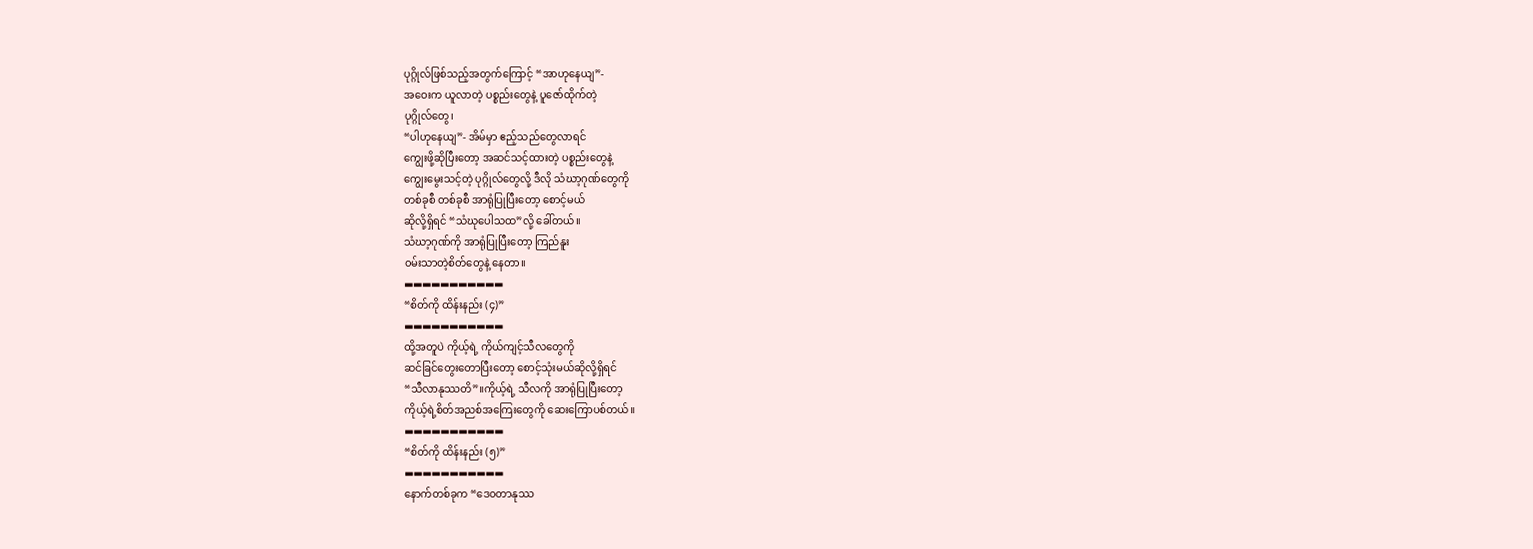ပုဂ္ဂိုလ်ဖြစ်သည့်အတွက်ကြောင့် “အာဟုနေယျ”-
အဝေးက ယူလာတဲ့ ပစ္စည်းတွေနဲ့ ပူဇော်ထိုက်တဲ့
ပုဂ္ဂိုလ်တွေ၊
“ပါဟုနေယျ”- အိမ်မှာ ဧည့်သည်တွေလာရင်
ကျွေးဖို့ဆိုပြီးတော့ အဆင်သင့်ထားတဲ့ ပစ္စည်းတွေနဲ့
ကျွေးမွေးသင့်တဲ့ ပုဂ္ဂိုလ်တွေလို့ ဒီလို သံဃာ့ဂုဏ်တွေကို
တစ်ခုစီ တစ်ခုစီ အာရုံပြုပြီးတော့ စောင့်မယ်
ဆိုလို့ရှိရင် “သံဃုပေါသထ”လို့ ခေါ်တယ်။
သံဃာ့ဂုဏ်ကို အာရုံပြုပြီးတော့ ကြည်နူး
၀မ်းသာတဲ့စိတ်တွေနဲ့ နေတာ။
▬▬▬▬▬▬▬▬▬▬▬
“စိတ်ကို ထိန်းနည်း (၄)”
▬▬▬▬▬▬▬▬▬▬▬
ထို့အတူပဲ ကိုယ့်ရဲ့ ကိုယ်ကျင့်သီလတွေကို
ဆင်ခြင်တွေးတောပြီးတော့ စောင့်သုံးမယ်ဆိုလို့ရှိရင်
“သီလာနုဿတိ”။ကိုယ့်ရဲ့ သီလကို အာရုံပြုပြီးတော့
ကိုယ့်ရဲ့စိတ်အညစ်အကြေးတွေကို ဆေးကြောပစ်တယ်။
▬▬▬▬▬▬▬▬▬▬▬
“စိတ်ကို ထိန်းနည်း (၅)”
▬▬▬▬▬▬▬▬▬▬▬
နောက်တစ်ခုက “ဒေ၀တာနုဿ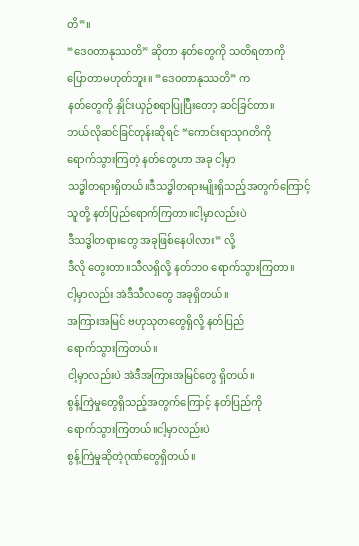တိ”။
“ဒေ၀တာနုဿတိ” ဆိုတာ နတ်တွေကို သတိရတာကို
ပြောတာမဟုတ်ဘူး။ “ဒေ၀တာနုဿတိ” က
နတ်တွေကို နှိုင်းယှဉ်စရာပြုပြီးတော့ ဆင်ခြင်တာ။
ဘယ်လိုဆင်ခြင်တုန်းဆိုရင် “ကောင်းရာသုဂတိကို
ရောက်သွားကြတဲ့ နတ်တွေဟာ အခု ငါ့မှာ
သဒ္ဓါတရားရှိတယ်။ဒီသဒ္ဓါတရားမျိုးရှိသည့်အတွက်ကြောင့်
သူတို့ နတ်ပြည်ရောက်ကြတာ။ငါ့မှာလည်းပဲ
ဒီသဒ္ဓါတရားတွေ အခုဖြစ်နေပါလား” လို့
ဒီလို တွေးတာ။သီလရှိလို့ နတ်ဘ၀ ရောက်သွားကြတာ။
ငါ့မှာလည်း အဲဒီသီလတွေ အခုရှိတယ်။
အကြားအမြင် ဗဟုသုတတွေရှိလို့ နတ်ပြည်
ရောက်သွားကြတယ်။
ငါ့မှာလည်းပဲ အဲဒီအကြားအမြင်တွေ ရှိတယ်။
စွန့်ကြဲမှုတွေရှိသည့်အတွက်ကြောင့် နတ်ပြည်ကို
ရောက်သွားကြတယ်။ငါ့မှာလည်းပဲ
စွန့်ကြဲမှုဆိုတဲ့ဂုဏ်တွေရှိတယ်။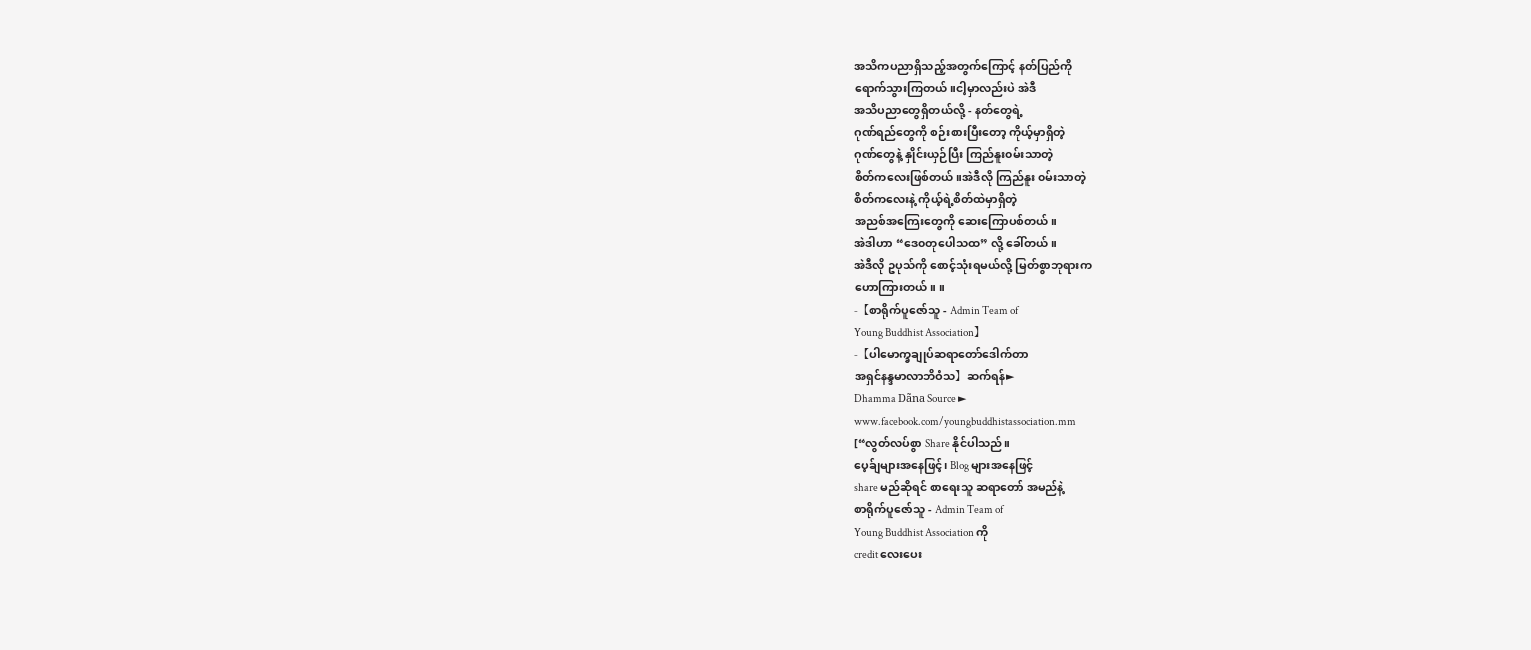အသိကပညာရှိသည့်အတွက်ကြောင့် နတ်ပြည်ကို
ရောက်သွားကြတယ်။ငါ့မှာလည်းပဲ အဲဒီ
အသိပညာတွေရှိတယ်လို့ - နတ်တွေရဲ့
ဂုဏ်ရည်တွေကို စဉ်းစားပြီးတော့ ကိုယ့်မှာရှိတဲ့
ဂုဏ်တွေနဲ့ နှိုင်းယှဉ်ပြီး ကြည်နူး၀မ်းသာတဲ့
စိတ်ကလေးဖြစ်တယ်။အဲဒီလို ကြည်နူး ၀မ်းသာတဲ့
စိတ်ကလေးနဲ့ ကိုယ့်ရဲ့စိတ်ထဲမှာရှိတဲ့
အညစ်အကြေးတွေကို ဆေးကြောပစ်တယ်။
အဲဒါဟာ “ဒေ၀တုပေါသထ” လို့ ခေါ်တယ်။
အဲဒီလို ဥပုသ်ကို စောင့်သုံးရမယ်လို့ မြတ်စွာဘုရားက
ဟောကြားတယ်။ ။
-【စာရိုက်ပူဇော်သူ - Admin Team of
Young Buddhist Association】
-【ပါမောက္ခချုပ်ဆရာတော်ဒေါက်တာ
အရှင်နန္ဒမာလာဘိဝံသ】ဆက်ရန်►
Dhamma Dãna Source ►
www.facebook.com/youngbuddhistassociation.mm
[“လွတ်လပ်စွာ Share နိုင်ပါသည်။
ပေ့ခ်ျများအနေဖြင့်၊ Blog များအနေဖြင့်
share မည်ဆိုရင် စာရေးသူ ဆရာတော် အမည်နဲ့
စာရိုက်ပူဇော်သူ - Admin Team of
Young Buddhist Association ကို
credit လေးပေး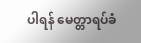ပါရန် မေတ္တာရပ်ခံ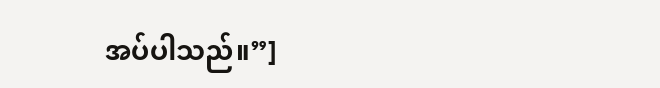အပ်ပါသည်။”]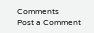Comments
Post a Comment